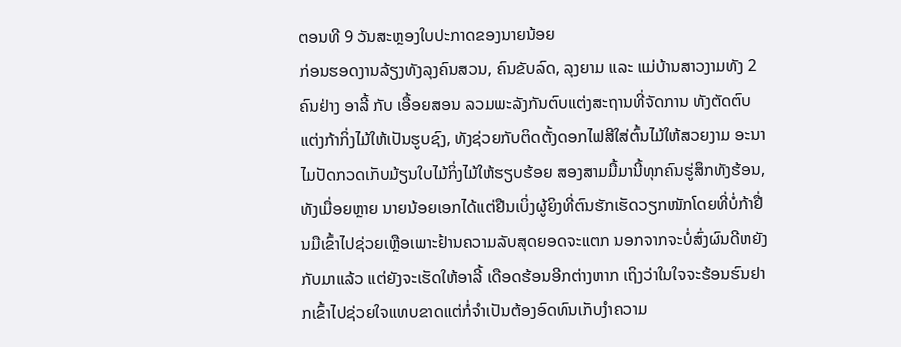ຕອນທີ 9 ວັນສະຫຼອງໃບປະກາດຂອງນາຍນ້ອຍ
ກ່ອນຮອດງານລ້ຽງທັງລຸງຄົນສວນ, ຄົນຂັບລົດ, ລຸງຍາມ ແລະ ແມ່ບ້ານສາວງາມທັງ 2 ຄົນຢ່າງ ອາລີ້ ກັບ ເອື້ອຍສອນ ລວມພະລັງກັນຕົບແຕ່ງສະຖານທີ່ຈັດການ ທັງຕັດຕົບແຕ່ງກ້າກິ່ງໄມ້ໃຫ້ເປັນຮູບຊົງ, ທັງຊ່ວຍກັບຕິດຕັ້ງດອກໄຟສີໃສ່ຕົ້ນໄມ້ໃຫ້ສວຍງາມ ອະນາໄມປັດກວດເກັບມ້ຽນໃບໄມ້ກິ່ງໄມ້ໃຫ້ຮຽບຮ້ອຍ ສອງສາມມື້ມານີ້ທຸກຄົນຮູ່ສຶກທັງຮ້ອນ, ທັງເມື່ອຍຫຼາຍ ນາຍນ້ອຍເອກໄດ້ແຕ່ຢືນເບິ່ງຜູ້ຍິງທີ່ຕົນຮັກເຮັດວຽກໜັກໂດຍທີ່ບໍ່ກ້າຢື່ນມືເຂົ້າໄປຊ່ວຍເຫຼືອເພາະຢ້ານຄວາມລັບສຸດຍອດຈະແຕກ ນອກຈາກຈະບໍ່ສົ່ງຜົນດີຫຍັງກັບມາແລ້ວ ແຕ່ຍັງຈະເຮັດໃຫ້ອາລີ້ ເດືອດຮ້ອນອີກຕ່າງຫາກ ເຖິງວ່າໃນໃຈຈະຮ້ອນຮົນຢາກເຂົ້າໄປຊ່ວຍໃຈແທບຂາດແຕ່ກໍ່ຈຳເປັນຕ້ອງອົດທົນເກັບງຳຄວາມ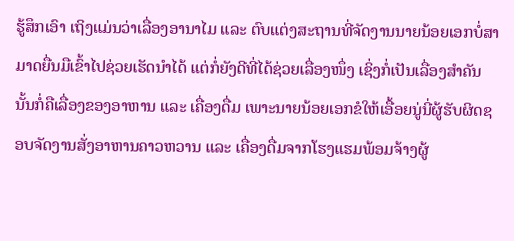ຮູ້ສຶກເອົາ ເຖິງແມ່ນວ່າເລື່ອງອານາໄມ ແລະ ຕົບແຕ່ງສະຖານທີ່ຈັດງານນາຍນ້ອຍເອກບໍ່ສາມາດຍື່ນມືເຂົ້າໄປຊ່ວຍເຮັດນຳໄດ້ ແຕ່ກໍ່ຍັງດີທີ່ໄດ້ຊ່ວຍເລື່ອງໜຶ່ງ ເຊິ່ງກໍ່ເປັນເລື່ອງສຳຄັນນັ້ນກໍ່ຄືເລື່ອງຂອງອາຫານ ແລະ ເຄື່ອງດື່ມ ເພາະນາຍນ້ອຍເອກຂໍໃຫ້ເອື້ອຍນູ່ນີ່ຜູ້ຮັບຜິດຊອບຈັດງານສັ່ງອາຫານຄາວຫວານ ແລະ ເຄື່ອງດື່ມຈາກໂຮງແຮມພ້ອມຈ້າງຜູ້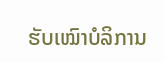ຮັບເໝົາບໍລິການ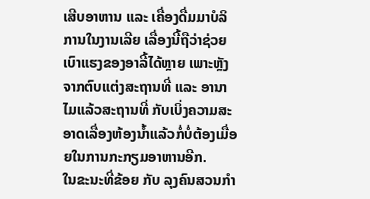ເສີບອາຫານ ແລະ ເຄື່ອງດື່ມມາບໍລິການໃນງານເລີຍ ເລື່ອງນີ້ຖືວ່າຊ່ວຍເບົາແຮງຂອງອາລີ້ໄດ້ຫຼາຍ ເພາະຫຼັງຈາກຕົບແຕ່ງສະຖານທີ່ ແລະ ອານາໄມແລ້ວສະຖານທີ່ ກັບເບິ່ງຄວາມສະອາດເລື່ອງຫ້ອງນ້ຳແລ້ວກໍ່ບໍ່ຕ້ອງເມື່ອຍໃນການກະກຽມອາຫານອີກ.
ໃນຂະນະທີ່ຂ້ອຍ ກັບ ລຸງຄົນສວນກຳ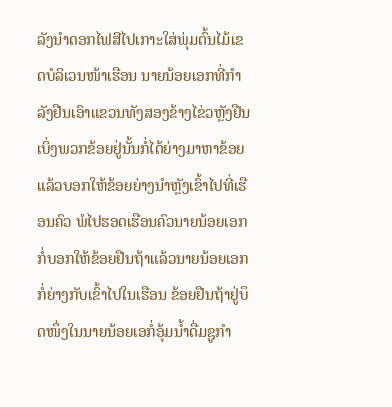ລັງນຳດອກໄຟສີໄປເກາະໃສ່ພຸ່ມຕົ້ນໄມ້ເຂດບໍລິເວນໜ້າເຮືອນ ນາຍນ້ອຍເອກທີ່ກຳລັງຢືນເອົາແຂວນທັງສອງຂ້າງໄຂ່ວຫຼັງຢືນເບິ່ງພວກຂ້ອຍຢູ່ນັ້ນກໍ່ໄດ້ຍ່າງມາຫາຂ້ອຍ ແລ້ວບອກໃຫ້ຂ້ອຍຍ່າງນຳຫຼັງເຂົ້າໄປທີ່ເຮືອນຄົວ ພໍໄປຮອດເຮືອນຄົວນາຍນ້ອຍເອກກໍ່ບອກໃຫ້ຂ້ອຍຢືນຖ້າແລ້ວນາຍນ້ອຍເອກກໍ່ຍ່າງກັບເຂົ້າໄປໃນເຮືອນ ຂ້ອຍຢືນຖ້າຢູ່ບຶດໜຶ່ງໃນນາຍນ້ອຍເອກໍ່ອຸ້ມນ້ຳດື່ມຊູກຳ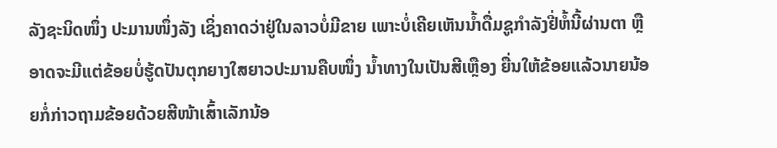ລັງຊະນິດໜຶ່ງ ປະມານໜຶ່ງລັງ ເຊິ່ງຄາດວ່າຢູ່ໃນລາວບໍ່ມີຂາຍ ເພາະບໍ່ເຄີຍເຫັນນ້ຳດື່ມຊູກຳລັງຢີ່ຫໍ້ນີ້ຜ່ານຕາ ຫຼື ອາດຈະມີແຕ່ຂ້ອຍບໍ່ຮູ້ດປັນຕຸກຍາງໃສຍາວປະມານຄືບໜຶ່ງ ນ້ຳທາງໃນເປັນສີເຫຼືອງ ຍື່ນໃຫ້ຂ້ອຍແລ້ວນາຍນ້ອຍກໍ່ກ່າວຖາມຂ້ອຍດ້ວຍສີໜ້າເສົ້າເລັກນ້ອ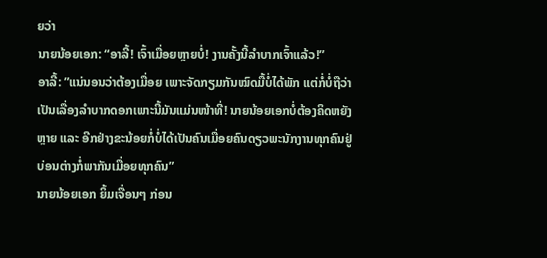ຍວ່າ
ນາຍນ້ອຍເອກ: “ອາລີ້! ເຈົ້າເມື່ອຍຫຼາຍບໍ່! ງານຄັ້ງນີ້ລຳບາກເຈົ້າແລ້ວ!”
ອາລີ້: ”ແນ່ນອນວ່າຕ້ອງເມື່ອຍ ເພາະຈັດກຽມກັນໝົດມື້ບໍ່ໄດ້ພັກ ແຕ່ກໍ່ບໍ່ຖືວ່າເປັນເລື່ອງລຳບາກດອກເພາະນີ້ມັນແມ່ນໜ້າທີ່! ນາຍນ້ອຍເອກບໍ່ຕ້ອງຄິດຫຍັງຫຼາຍ ແລະ ອີກຢ່າງຂະນ້ອຍກໍ່ບໍ່ໄດ້ເປັນຄົນເມື່ອຍຄົນດຽວພະນັກງານທຸກຄົນຢູ່ບ່ອນຕ່າງກໍ່ພາກັນເມື່ອຍທຸກຄົນ”
ນາຍນ້ອຍເອກ ຍິ້ມເຈື່ອນໆ ກ່ອນ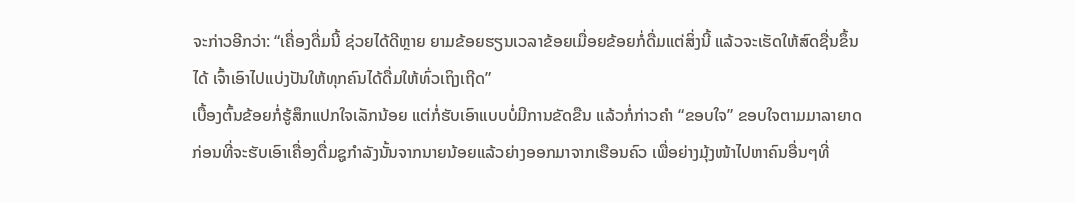ຈະກ່າວອີກວ່າ: “ເຄື່ອງດື່ມນີ້ ຊ່ວຍໄດ້ດີຫຼາຍ ຍາມຂ້ອຍຮຽນເວລາຂ້ອຍເມື່ອຍຂ້ອຍກໍ່ດື່ມແຕ່ສິ່ງນີ້ ແລ້ວຈະເຮັດໃຫ້ສົດຊື່ນຂຶ້ນໄດ້ ເຈົ້າເອົາໄປແບ່ງປັນໃຫ້ທຸກຄົນໄດ້ດື່ມໃຫ້ທົ່ວເຖິງເຖີດ”
ເບື້ອງຕົ້ນຂ້ອຍກໍ່ຮູ້ສຶກແປກໃຈເລັກນ້ອຍ ແຕ່ກໍ່ຮັບເອົາແບບບໍ່ມີການຂັດຂືນ ແລ້ວກໍ່ກ່າວຄຳ “ຂອບໃຈ” ຂອບໃຈຕາມມາລາຍາດ ກ່ອນທີ່ຈະຮັບເອົາເຄື່ອງດື່ມຊູກຳລັງນັ້ນຈາກນາຍນ້ອຍແລ້ວຍ່າງອອກມາຈາກເຮືອນຄົວ ເພື່ອຍ່າງມຸ້ງໜ້າໄປຫາຄົນອື່ນໆທີ່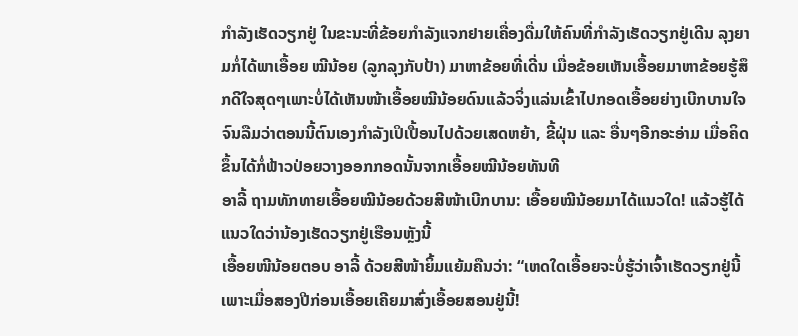ກຳລັງເຮັດວຽກຢູ່ ໃນຂະນະທີ່ຂ້ອຍກຳລັງແຈກຢາຍເຄື່ອງດື່ມໃຫ້ຄົນທີ່ກຳລັງເຮັດວຽກຢູ່ເດີນ ລຸງຍາມກໍ່ໄດ້ພາເອື້ອຍ ໝີນ້ອຍ (ລູກລຸງກັບປ້າ) ມາຫາຂ້ອຍທີ່ເດີ່ນ ເມື່ອຂ້ອຍເຫັນເອື້ອຍມາຫາຂ້ອຍຮູ້ສຶກດີໃຈສຸດໆເພາະບໍ່ໄດ້ເຫັນໜ້າເອື້ອຍໝີນ້ອຍດົນແລ້ວຈິ່ງແລ່ນເຂົ້າໄປກອດເອື້ອຍຍ່າງເບີກບານໃຈຈົນລືມວ່າຕອນນີ້ຕົນເອງກຳລັງເປິເປື້ອນໄປດ້ວຍເສດຫຍ້າ, ຂີ້ຝຸ່ນ ແລະ ອື່ນໆອີກອະອ່າມ ເມື່ອຄິດຂຶ້ນໄດ້ກໍ່ຟ້າວປ່ອຍວາງອອກກອດນັ້ນຈາກເອື້ອຍໝີນ້ອຍທັນທີ
ອາລີ້ ຖາມທັກທາຍເອື້ອຍໝີນ້ອຍດ້ວຍສີໜ້າເບີກບານ: ເອື້ອຍໝີນ້ອຍມາໄດ້ແນວໃດ! ແລ້ວຮູ້ໄດ້ແນວໃດວ່ານ້ອງເຮັດວຽກຢູ່ເຮືອນຫຼັງນີ້
ເອື້ອຍໜີນ້ອຍຕອບ ອາລີ້ ດ້ວຍສີໜ້າຍິ້ມແຍ້ມຄືນວ່າ: “ເຫດໃດເອື້ອຍຈະບໍ່ຮູ້ວ່າເຈົ້າເຮັດວຽກຢູ່ນີ້ ເພາະເມື່ອສອງປີກ່ອນເອື້ອຍເຄີຍມາສົ່ງເອື້ອຍສອນຢູ່ນີ້!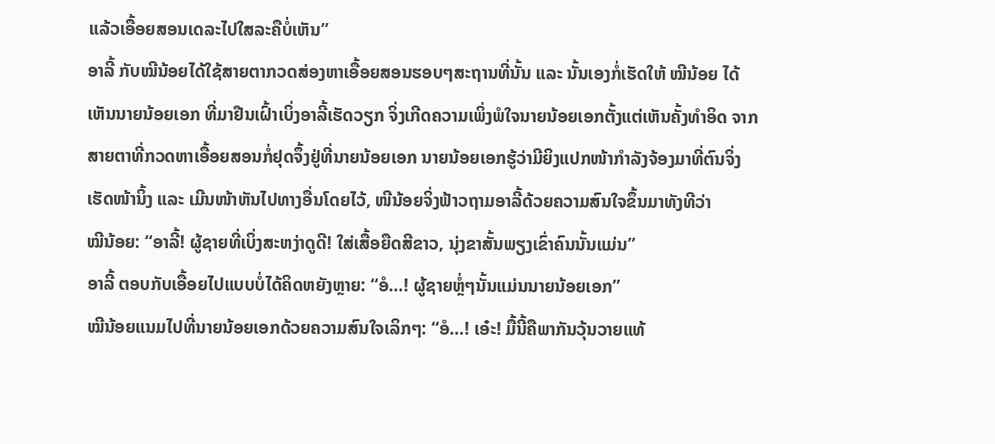ແລ້ວເອື້ອຍສອນເດລະໄປໃສລະຄືບໍ່ເຫັນ”
ອາລີ້ ກັບໝີນ້ອຍໄດ້ໃຊ້ສາຍຕາກວດສ່ອງຫາເອື້ອຍສອນຮອບໆສະຖານທີ່ນັ້ນ ແລະ ນັ້ນເອງກໍ່ເຮັດໃຫ້ ໝີນ້ອຍ ໄດ້ເຫັນນາຍນ້ອຍເອກ ທີ່ມາຢືນເຝົ້າເບິ່ງອາລີ້ເຮັດວຽກ ຈິ່ງເກີດຄວາມເພິ່ງພໍໃຈນາຍນ້ອຍເອກຕັ້ງແຕ່ເຫັນຄັ້ງທຳອິດ ຈາກສາຍຕາທີ່ກວດຫາເອື້ອຍສອນກໍ່ຢຸດຈຶ້ງຢູ່ທີ່ນາຍນ້ອຍເອກ ນາຍນ້ອຍເອກຮູ້ວ່າມີຍິງແປກໜ້າກຳລັງຈ້ອງມາທີ່ຕົນຈິ່ງເຮັດໜ້ານິ້ງ ແລະ ເມີນໜ້າຫັນໄປທາງອື່ນໂດຍໄວ້, ໜີນ້ອຍຈິ່ງຟ້າວຖາມອາລີ້ດ້ວຍຄວາມສົນໃຈຂຶ້ນມາທັງທີວ່າ
ໝີນ້ອຍ: “ອາລີ້! ຜູ້ຊາຍທີ່ເບິ່ງສະຫງ່າດູດີ! ໃສ່ເສື້ອຍືດສີຂາວ, ນຸ່ງຂາສັ້ນພຽງເຂົ່າຄົນນັ້ນແມ່ນ”
ອາລີ້ ຕອບກັບເອື້ອຍໄປແບບບໍ່ໄດ້ຄິດຫຍັງຫຼາຍ: “ອໍ…! ຜູ້ຊາຍຫຼໍ່ໆນັ້ນແມ່ນນາຍນ້ອຍເອກ”
ໝີນ້ອຍແນມໄປທີ່ນາຍນ້ອຍເອກດ້ວຍຄວາມສົນໃຈເລິກໆ: “ອໍ…! ເອ໋ະ! ມື້ນີ້ຄືພາກັນວຸ້ນວາຍແທ້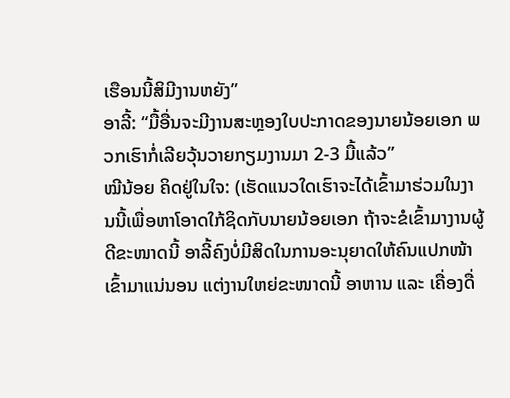ເຮືອນນີ້ສິມີງານຫຍັງ”
ອາລີ້: “ມື້ອື່ນຈະມີງານສະຫຼອງໃບປະກາດຂອງນາຍນ້ອຍເອກ ພວກເຮົາກໍ່ເລີຍວຸ້ນວາຍກຽມງານມາ 2-3 ມື້ແລ້ວ”
ໝີນ້ອຍ ຄິດຢູ່ໃນໃຈ: (ເຮັດແນວໃດເຮົາຈະໄດ້ເຂົ້າມາຮ່ວມໃນງານນີ້ເພື່ອຫາໂອາດໃກ້ຊິດກັບນາຍນ້ອຍເອກ ຖ້າຈະຂໍເຂົ້າມາງານຜູ້ດີຂະໜາດນີ້ ອາລີ້ຄົງບໍ່ມີສິດໃນການອະນຸຍາດໃຫ້ຄົນແປກໜ້າເຂົ້າມາແນ່ນອນ ແຕ່ງານໃຫຍ່ຂະໜາດນີ້ ອາຫານ ແລະ ເຄື່ອງດື່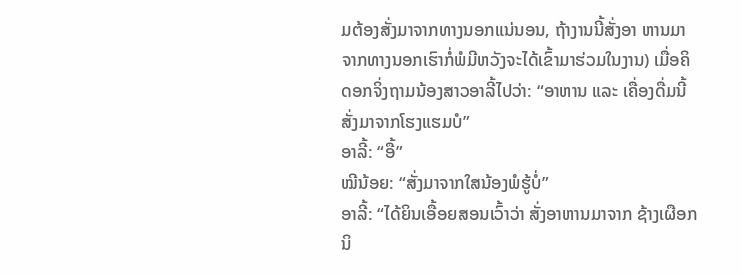ມຕ້ອງສັ່ງມາຈາກທາງນອກແນ່ນອນ, ຖ້າງານນີ້ສັ່ງອາ ຫານມາຈາກທາງນອກເຮົາກໍ່ພໍມີຫວັງຈະໄດ້ເຂົ້າມາຮ່ວມໃນງານ) ເມື່ອຄິດອກຈິ່ງຖາມນ້ອງສາວອາລີ້ໄປວ່າ: “ອາຫານ ແລະ ເຄື່ອງດື່ມນີ້ສັ່ງມາຈາກໂຮງແຮມບໍ”
ອາລີ້: “ອື້”
ໝີນ້ອຍ: “ສັ່ງມາຈາກໃສນ້ອງພໍຮູ້ບໍ່”
ອາລີ້: “ໄດ້ຍິນເອື້ອຍສອນເວົ້າວ່າ ສັ່ງອາຫານມາຈາກ ຊ້າງເຜືອກ ນິ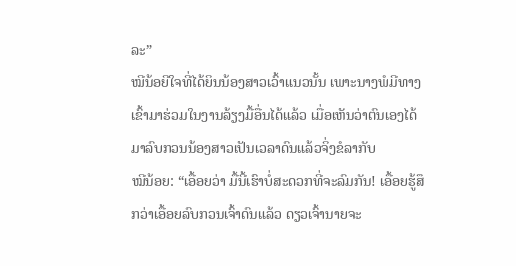ລະ”
ໝີນ້ອຍີໃຈທີ່ໄດ້ຍິນນ້ອງສາວເວົ້າແນວນັ້ນ ເພາະນາງພໍມີທາງເຂົ້າມາຮ່ວມໃນງານລ້ຽງມື້ອື່ນໄດ້ແລ້ວ ເມື່ອເຫັນວ່າຕົນເອງໄດ້ມາລົບກວນນ້ອງສາວເປັນເວລາດົນແລ້ວຈິ່ງຂໍລາກັບ
ໝີນ້ອຍ: “ເອື້ອຍວ່າ ມື້ນີ້ເຮົາບໍ່ສະດວກທີ່ຈະລົມກັນ! ເອື້ອຍຮູ້ສຶກວ່າເອື້ອຍລົບກວນເຈົ້າດົນແລ້ວ ດຽວເຈົ້ານາຍຈະ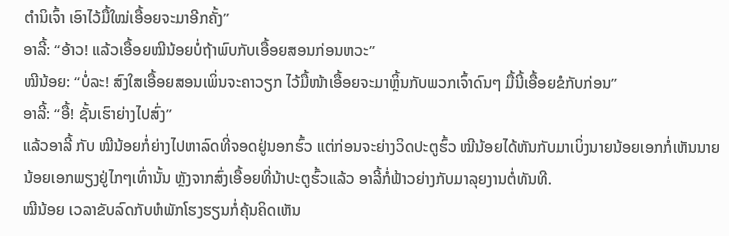ຕຳນິເຈົ້າ ເອົາໄວ້ມື້ໃໝ່ເອື້ອຍຈະມາອີກຄັ້ງ”
ອາລີ້: “ອ້າວ! ແລ້ວເອື້ອຍໝີນ້ອຍບໍ່ຖ້າພົບກັບເອື້ອຍສອນກ່ອນຫວະ”
ໝີນ້ອຍ: “ບໍ່ລະ! ສົງໃສເອື້ອຍສອນເພິ່ນຈະຄາວຽກ ໄວ້ມື້ໜ້າເອື້ອຍຈະມາຫຼິ້ນກັບພວກເຈົ້າດົນໆ ມື້ນີ້ເອື້ອຍຂໍກັບກ່ອນ”
ອາລີ້: “ອື້! ຊັ້ນເຮົາຍ່າງໄປສົ່ງ”
ແລ້ວອາລີ້ ກັບ ໝີນ້ອຍກໍ່ຍ່າງໄປຫາລົດທີ່ຈອດຢູ່ນອກຮົ້ວ ແຕ່ກ່ອນຈະຍ່າງວິດປະຕູຮົ້ວ ໝີນ້ອຍໄດ້ຫັນກັບມາເບິ່ງນາຍນ້ອຍເອກກໍ່ເຫັນນາຍນ້ອຍເອກພຽງຢູ່ໄກໆເທົ່ານັ້ນ ຫຼັງຈາກສົ່ງເອື້ອຍທີ່ນ້າປະຕູຮົ້ວແລ້ວ ອາລີ້ກໍ່ຟ້າວຍ່າງກັບມາລຸຍງານຕໍ່ທັນທີ.
ໝີນ້ອຍ ເວລາຂັບລົດກັບຫໍພັກໂຮງຮຽນກໍ່ຄຸ້ນຄິດເຫັນ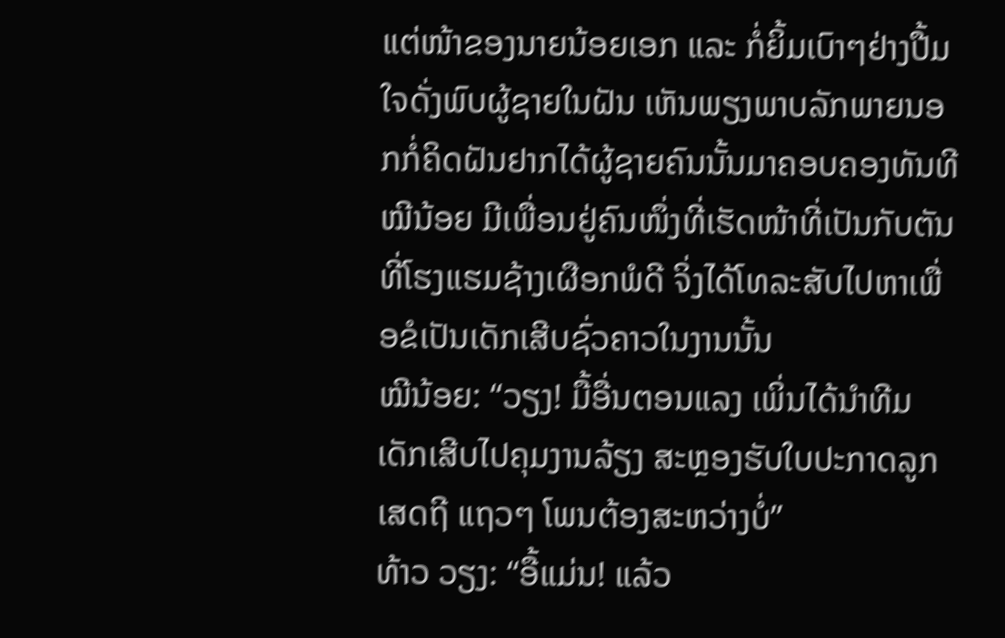ແຕ່ໜ້າຂອງນາຍນ້ອຍເອກ ແລະ ກໍ່ຍິ້ມເບົາໆຢ່າງປື້ມໃຈດັ່ງພົບຜູ້ຊາຍໃນຝັນ ເຫັນພຽງພາບລັກພາຍນອກກໍ່ຄິດຝັນຢາກໄດ້ຜູ້ຊາຍຄົນນັ້ນມາຄອບຄອງທັນທີ ໝີນ້ອຍ ມີເພື່ອນຢູ່ຄົນໜຶ່ງທີ່ເຮັດໜ້າທີ່ເປັນກັບຕັນ ທີ່ໂຮງແຮມຊ້າງເຜືອກພໍດີ ຈິ່ງໄດ້ໂທລະສັບໄປຫາເພື່ອຂໍເປັນເດັກເສີບຊົ່ວຄາວໃນງານນັ້ນ
ໝີນ້ອຍ: “ວຽງ! ມື້ອື່ນຕອນແລງ ເພິ່ນໄດ້ນຳທີມເດັກເສີບໄປຄຸມງານລ້ຽງ ສະຫຼອງຮັບໃບປະກາດລູກເສດຖີ ແຖວໆ ໂພນຕ້ອງສະຫວ່າງບໍ່”
ທ້າວ ວຽງ: “ອື້ແມ່ນ! ແລ້ວ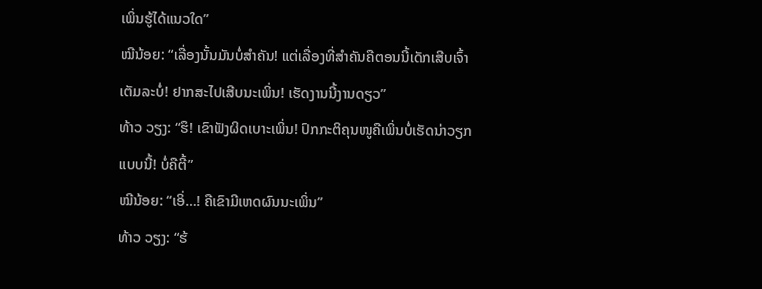ເພິ່ນຮູ້ໄດ້ແນວໃດ”
ໝີນ້ອຍ: “ເລື່ອງນັ້ນມັນບໍ່ສຳຄັນ! ແຕ່ເລື່ອງທີ່ສຳຄັນຄືຕອນນີ້ເດັກເສີບເຈົ້າເຕັມລະບໍ່! ຢາກສະໄປເສີບນະເພິ່ນ! ເຮັດງານນີ້ງານດຽວ”
ທ້າວ ວຽງ: “ຮຶ! ເຂົາຟັງຜິດເບາະເພິ່ນ! ປົກກະຕິຄຸນໜູຄືເພິ່ນບໍ່ເຮັດນ່າວຽກແບບນີ້! ບໍ່ຄືຕີ້”
ໝີນ້ອຍ: “ເອິ່…! ຄືເຂົາມີເຫດຜົນນະເພິ່ນ”
ທ້າວ ວຽງ: “ຮ້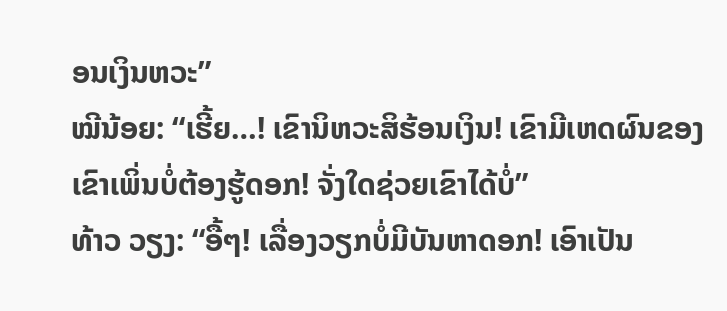ອນເງິນຫວະ”
ໝີນ້ອຍ: “ເຮີ້ຍ…! ເຂົານິຫວະສິຮ້ອນເງິນ! ເຂົາມີເຫດຜົນຂອງເຂົາເພິ່ນບໍ່ຕ້ອງຮູ້ດອກ! ຈັ່ງໃດຊ່ວຍເຂົາໄດ້ບໍ່”
ທ້າວ ວຽງ: “ອື້ໆ! ເລື່ອງວຽກບໍ່ມີບັນຫາດອກ! ເອົາເປັນ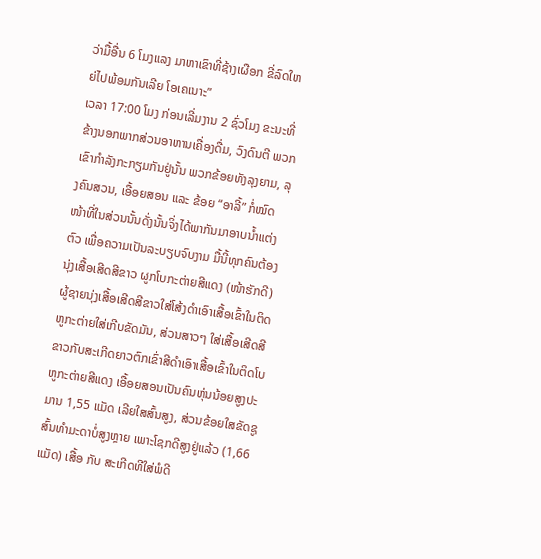ວ່າມື້ອື່ນ 6 ໂມງແລງ ມາຫາເຂົາທີ່ຊ້າງເຜືອກ ຂີ່ລົດໃຫຍ່ໄປພ້ອມກັນເລີຍ ໂອເຄເນາະ”
ເວລາ 17:00 ໂມງ ກ່ອນເລີ່ມງານ 2 ຊົ່ວໂມງ ຂະນະທີ່ຂ້າງນອກພາກສ່ວນອາຫານເຄື່ອງດື່ມ, ວົງດົນຕີ ພວກເຂົາກຳລັງກະກຽມກັນຢູ່ນັ້ນ ພວກຂ້ອຍທັງລຸງຍາມ, ລຸງຄົນສວນ, ເອື້ອຍສອນ ແລະ ຂ້ອຍ “ອາລີ້” ກໍ່ໝົດໜ້າທີ່ໃນສ່ວນນັ້ນດັ່ງນັ້ນຈິ່ງໄດ້ພາກັນມາອາບນ້ຳແຕ່ງຕົວ ເພື່ອຄວາມເປັນລະບຽບຈົບງາມ ມື້ນີ້ທຸກຄົນຕ້ອງນຸ່ງເສື້ອເສີດສີຂາວ ຜູກໂບກະຕ່າຍສີແດງ (ໜ້າຮັກດີ) ຜູ້ຊາຍນຸ່ງເສື້ອເສີດສີຂາວໃສ່ໂສ້ງດຳເອົາເສື້ອເຂົ້າໃນຕິດຫູກະຕ່າຍໃສ່ເກີບຂັດມັນ, ສ່ວນສາວໆ ໃສ່ເສື້ອເສີດສີຂາວກັບສະເກີດຍາວຕົກເຂົ່າສີດຳເອົາເສື້ອເຂົ້າໃນຕິດໂບຫູກະຕ່າຍສີແດງ ເອື້ອຍສອນເປັນຄົນຫຸ່ນນ້ອຍສູງປະມານ 1,55 ແມັດ ເລີຍໃສສົ້ນສູງ, ສ່ວນຂ້ອຍໃສຂັດຊູສົ້ນທຳມະດາບໍ່ສູງຫຼາຍ ເພາະໂຊກດີສູງຢູ່ແລ້ວ (1,66 ແມັດ) ເສື້ອ ກັບ ສະເກີດທີໃສ່ພໍດີ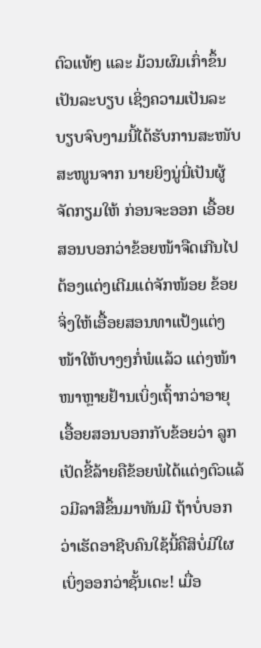ຕົວແທ້ໆ ແລະ ມ້ວນຜົມເກົ່າຂຶ້ນເປັນລະບຽບ ເຊິ່ງຄວາມເປັນລະບຽບຈົບງາມນີ້ໄດ້ຮັບການສະໜັບສະໜູນຈາກ ນາຍຍິງນູ່ນີ່ເປັນຜູ້ຈັດກຽມໃຫ້ ກ່ອນຈະອອກ ເອື້ອຍສອນບອກວ່າຂ້ອຍໜ້າຈືດເກີນໄປ ຕ້ອງແຕ່ງເຕີມແດ່ຈັກໜ້ອຍ ຂ້ອຍຈິ່ງໃຫ້ເອື້ອຍສອນທາແປ້ງແຕ່ງໜ້າໃຫ້ບາງໆກໍ່ພໍແລ້ວ ແຕ່ງໜ້າໜາຫຼາຍຢ້ານເບິ່ງເຖົ້າກວ່າອາຍຸ ເອື້ອຍສອນບອກກັບຂ້ອຍວ່າ ລູກເປັດຂີ້ລ້າຍຄືຂ້ອຍພໍໄດ້ແຕ່ງຕົວແລ້ວມີລາສີຂຶ້ນມາທັນມີ ຖ້າບໍ່ບອກວ່າເຮັດອາຊີບຄົນໃຊ້ນີ້ຄືສິບໍ່ມີໃຜເບິ່ງອອກວ່າຊັ້ນເດະ! ເມື່ອ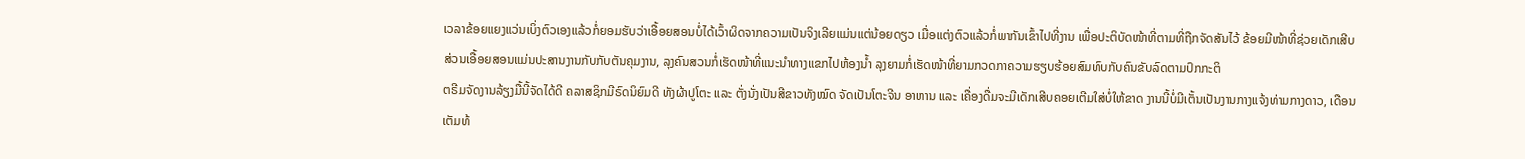ເວລາຂ້ອຍແຍງແວ່ນເບິ່ງຕົວເອງແລ້ວກໍ່ຍອມຮັບວ່າເອື້ອຍສອນບໍ່ໄດ້ເວົ້າຜິດຈາກຄວາມເປັນຈິງເລີຍແມ່ນແຕ່ນ້ອຍດຽວ ເມື່ອແຕ່ງຕົວແລ້ວກໍ່ພາກັນເຂົ້າໄປທີ່ງານ ເພື່ອປະຕິບັດໜ້າທີ່ຕາມທີ່ຖືກຈັດສັນໄວ້ ຂ້ອຍມີໜ້າທີ່ຊ່ວຍເດັກເສີບ ສ່ວນເອື້ອຍສອນແມ່ນປະສານງານກັບກັບຕັນຄຸມງານ, ລຸງຄົນສວນກໍ່ເຮັດໜ້າທີ່ແນະນຳທາງແຂກໄປຫ້ອງນ້ຳ ລຸງຍາມກໍ່ເຮັດໜ້າທີ່ຍາມກວດກາຄວາມຮຽບຮ້ອຍສົມທົບກັບຄົນຂັບລົດຕາມປົກກະຕິ
ຕຣີມຈັດງານລ້ຽງມື້ນີ້ຈັດໄດ້ດີ ຄລາສຊິກມີຣົດນິຍົມດີ ທັງຜ້າປູໂຕະ ແລະ ຕັ່ງນັ່ງເປັນສີຂາວທັງໝົດ ຈັດເປັນໂຕະຈີນ ອາຫານ ແລະ ເຄື່ອງດື່ມຈະມີເດັກເສີບຄອຍເຕີມໃສ່ບໍ່ໃຫ້ຂາດ ງານນີ້ບໍ່ມີເຕັ້ນເປັນງານກາງແຈ້ງທ່າມກາງດາວ, ເດືອນເຕັມທ້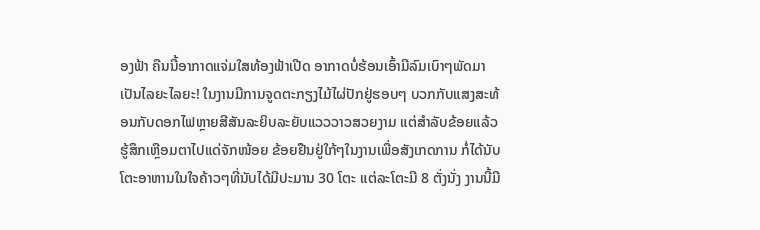ອງຟ້າ ຄືນນີ້ອາກາດແຈ່ມໃສທ້ອງຟ້າເປີດ ອາກາດບໍ່ຮ້ອນເອົ້າມີລົມເບົາໆພັດມາເປັນໄລຍະໄລຍະ! ໃນງານມີການຈູດຕະກຽງໄມ້ໄຜ່ປັກຢູ່ຮອບໆ ບວກກັບແສງສະທ້ອນກັບດອກໄຟຫຼາຍສີສັນລະຍິບລະຍັບແວວວາວສວຍງາມ ແຕ່ສຳລັບຂ້ອຍແລ້ວຮູ້ສຶກເຫຼືອມຕາໄປແດ່ຈັກໜ້ອຍ ຂ້ອຍຢືນຢູ່ໃກ້ໆໃນງານເພື່ອສັງເກດການ ກໍ່ໄດ້ນັບໂຕະອາຫານໃນໃຈຄ້າວໆທີ່ນັບໄດ້ມີປະມານ 30 ໂຕະ ແຕ່ລະໂຕະມີ 8 ຕັ່ງນັ່ງ ງານນີ້ມີ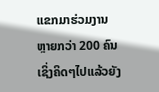ແຂກມາຮ່ວມງານຫຼາຍກວ່າ 200 ຄົນ ເຊິ່ງຄິດໆໄປແລ້ວຍັງ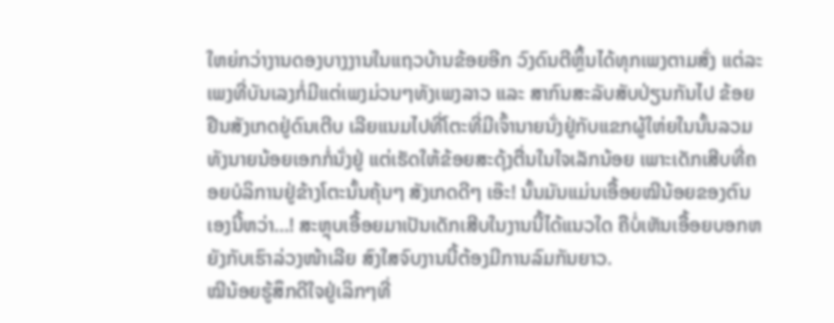ໃຫຍ່ກວ່າງານດອງບາງງານໃນແຖວບ້ານຂ້ອຍອີກ ວົງດົນຕີຫຼິ້ນໄດ້ທຸກເພງຕາມສັ່ງ ແຕ່ລະເພງທີ່ບັນເລງກໍ່ມີແຕ່ເພງມ່ວນໆທັງເພງລາວ ແລະ ສາກົນສະລັບສັບປ່ຽນກັນໄປ ຂ້ອຍຢືນສັງເກດຢູ່ດົນເຕີບ ເລີຍແນມໄປທີ່ໂຕະທີ່ມີເຈົ້ານາຍນັ່ງຢູ່ກັບແຂກຜູ້ໃຫ່ຍໃນນັ້ນລວມທັງນາຍນ້ອຍເອກກໍ່ນັ່ງຢູ່ ແຕ່ເຮັດໃຫ້ຂ້ອຍສະດຸ້ງຕື່ນໃນໃຈເລັກນ້ອຍ ເພາະເດັກເສີບທີ່ຄອຍບໍລິການຢູ່ຂ້າງໂຕະນັ້ນຄຸ້ນໆ ສັງເກດດີໆ ເອ໊ະ! ນັ້ນມັນແມ່ນເອື້ອຍໝີນ້ອຍຂອງຕົນເອງນີ້ຫວ່າ…! ສະຫຼຸບເອື້ອຍມາເປັນເດັກເສີບໃນງານນີ້ໄດ້ແນວໃດ ຄືບໍ່ເຫັນເອື້ອຍບອກຫຍັງກັບເຮົາລ່ວງໜ້າເລີຍ ສົງໃສຈົບງານນີ້ຕ້ອງມີການລົມກັນຍາວ.
ໝີນ້ອຍຮູ້ສຶກດີໃຈຢູ່ເລິກໆທີ່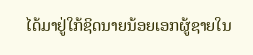ໄດ້ມາຢູ່ໃກ້ຊິດນາຍນ້ອຍເອກຜູ້ຊາຍໃນ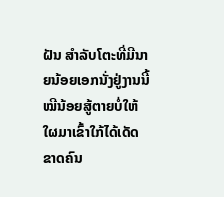ຝັນ ສຳລັບໂຕະທີ່ມີນາຍນ້ອຍເອກນັ່ງຢູ່ງານນີ້ໝີນ້ອຍສູ້ຕາຍບໍ່ໃຫ້ໃຜມາເຂົ້າໃກ້ໄດ້ເດັດຂາດຄົນ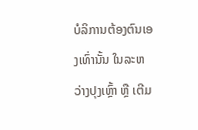ບໍລິການຕ້ອງຕົນເອງເທົ່ານັ້ນ ໃນລະຫວ່າງປຸງເຫຼົ້າ ຫຼື ເຕີມ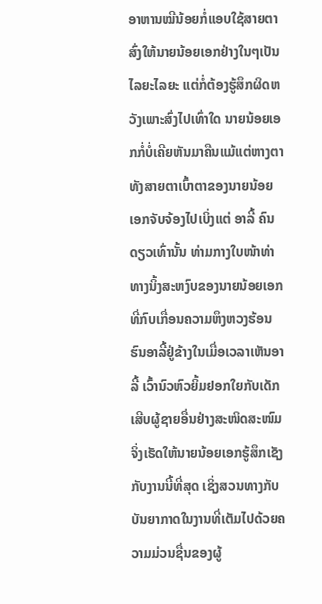ອາຫານໝີນ້ອຍກໍ່ແອບໃຊ້ສາຍຕາສົ່ງໃຫ້ນາຍນ້ອຍເອກຢ່າງໃນໆເປັນໄລຍະໄລຍະ ແຕ່ກໍ່ຕ້ອງຮູ້ສຶກຜິດຫວັງເພາະສົ່ງໄປເທົ່າໃດ ນາຍນ້ອຍເອກກໍ່ບໍ່ເຄີຍຫັນມາຄືນແມ້ແຕ່ຫາງຕາ ທັງສາຍຕາເບົ້າຕາຂອງນາຍນ້ອຍເອກຈັບຈ້ອງໄປເບິ່ງແຕ່ ອາລີ້ ຄົນດຽວເທົ່ານັ້ນ ທ່າມກາງໃບໜ້າທ່າທາງນິ້ງສະຫງົບຂອງນາຍນ້ອຍເອກທີ່ກົບເກື່ອນຄວາມຫຶງຫວງຮ້ອນຮົນອາລີ້ຢູ່ຂ້າງໃນເມື່ອເວລາເຫັນອາລີ້ ເວົ້ານົວຫົວຍິ້ມຢອກໃຍກັບເດັກເສີບຜູ້ຊາຍອື່ນຢ່າງສະໜິດສະໜົມ ຈິ່ງເຮັດໃຫ້ນາຍນ້ອຍເອກຮູ້ສຶກເຊັງກັບງານນີ້ທີ່ສຸດ ເຊິ່ງສວນທາງກັບບັນຍາກາດໃນງານທີ່ເຕັມໄປດ້ວຍຄວາມມ່ວນຊື່ນຂອງຜູ້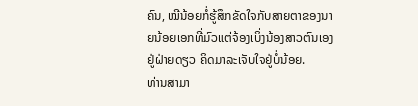ຄົນ, ໝີນ້ອຍກໍ່ຮູ້ສຶກຂັດໃຈກັບສາຍຕາຂອງນາຍນ້ອຍເອກທີ່ມົວແຕ່ຈ້ອງເບິ່ງນ້ອງສາວຕົນເອງຢູ່ຝ່າຍດຽວ ຄິດມາລະເຈັບໃຈຢູ່ບໍ່ນ້ອຍ.
ທ່ານສາມາ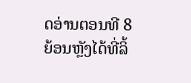ດອ່ານຕອນທີ 8 ຍ້ອນຫຼັງໄດ້ທີ່ລິ້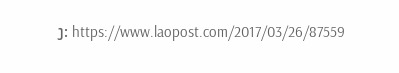ງ: https://www.laopost.com/2017/03/26/87559